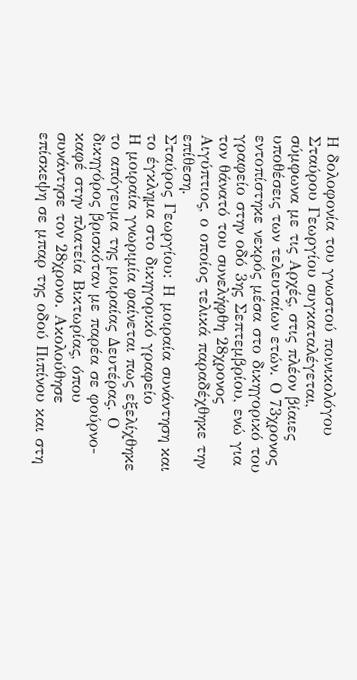Η δολοφονία του γνωστού ποινικολόγου Σταύρου Γεωργίου συγκαταλέγεται, σύμφωνα με τις Αρχές, στις πλέον βίαιες υποθέσεις των τελευταίων ετών. Ο 73χρονος εντοπίστηκε νεκρός μέσα στο δικηγορικό του γραφείο στην οδό 3ης Σεπτεμβρίου, ενώ για τον θάνατό του συνελήφθη 28χρονος Αιγύπτιος, ο οποίος τελικά παραδέχθηκε την επίθεση.
Σταύρος Γεωργίου: Η μοιραία συνάντηση και το έγκλημα στο δικηγορικό γραφείο
Η μοιραία γνωριμία φαίνεται πως εξελίχθηκε το απόγευμα της μοιραίας Δευτέρας. Ο δικηγόρος βρισκόταν με παρέα σε φούρνο-καφέ στην πλατεία Βικτωρίας, όπου συνάντησε τον 28χρονο. Ακολούθησε επίσκεψη σε μπαρ της οδού Πιπίνου και στη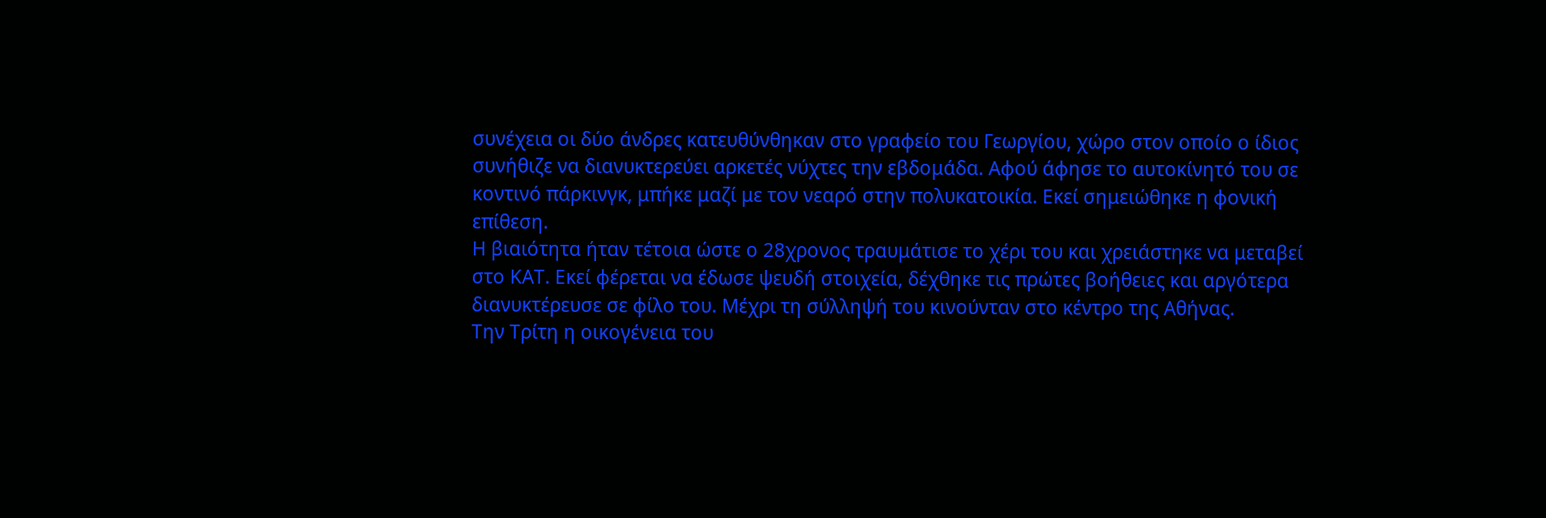συνέχεια οι δύο άνδρες κατευθύνθηκαν στο γραφείο του Γεωργίου, χώρο στον οποίο ο ίδιος συνήθιζε να διανυκτερεύει αρκετές νύχτες την εβδομάδα. Αφού άφησε το αυτοκίνητό του σε κοντινό πάρκινγκ, μπήκε μαζί με τον νεαρό στην πολυκατοικία. Εκεί σημειώθηκε η φονική επίθεση.
Η βιαιότητα ήταν τέτοια ώστε ο 28χρονος τραυμάτισε το χέρι του και χρειάστηκε να μεταβεί στο ΚΑΤ. Εκεί φέρεται να έδωσε ψευδή στοιχεία, δέχθηκε τις πρώτες βοήθειες και αργότερα διανυκτέρευσε σε φίλο του. Μέχρι τη σύλληψή του κινούνταν στο κέντρο της Αθήνας.
Την Τρίτη η οικογένεια του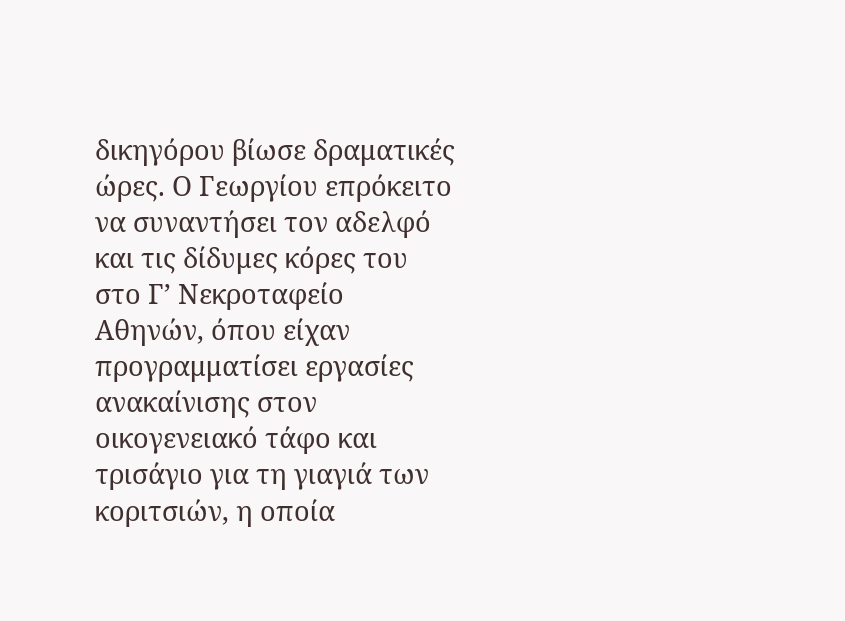δικηγόρου βίωσε δραματικές ώρες. Ο Γεωργίου επρόκειτο να συναντήσει τον αδελφό και τις δίδυμες κόρες του στο Γ’ Νεκροταφείο Αθηνών, όπου είχαν προγραμματίσει εργασίες ανακαίνισης στον οικογενειακό τάφο και τρισάγιο για τη γιαγιά των κοριτσιών, η οποία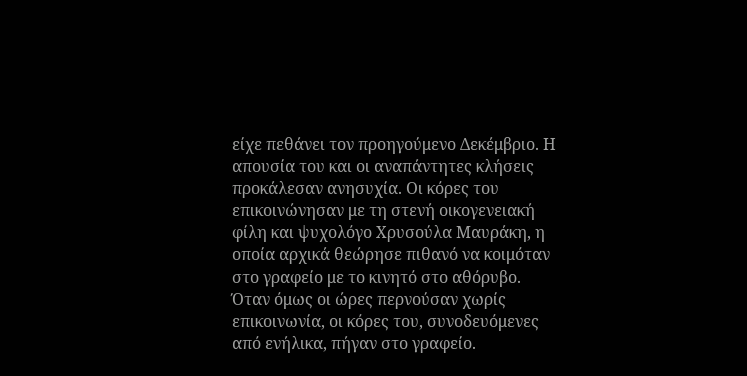είχε πεθάνει τον προηγούμενο Δεκέμβριο. Η απουσία του και οι αναπάντητες κλήσεις προκάλεσαν ανησυχία. Οι κόρες του επικοινώνησαν με τη στενή οικογενειακή φίλη και ψυχολόγο Χρυσούλα Μαυράκη, η οποία αρχικά θεώρησε πιθανό να κοιμόταν στο γραφείο με το κινητό στο αθόρυβο.
Όταν όμως οι ώρες περνούσαν χωρίς επικοινωνία, οι κόρες του, συνοδευόμενες από ενήλικα, πήγαν στο γραφείο.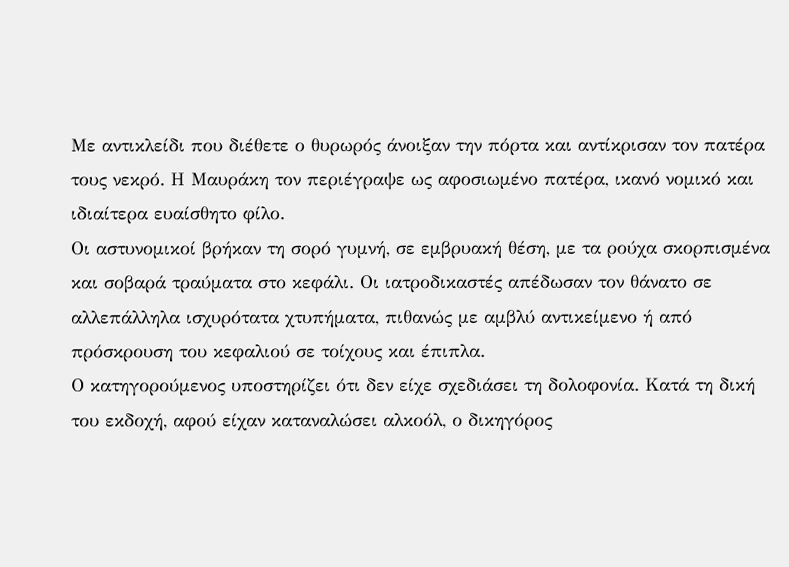Με αντικλείδι που διέθετε ο θυρωρός άνοιξαν την πόρτα και αντίκρισαν τον πατέρα τους νεκρό. Η Μαυράκη τον περιέγραψε ως αφοσιωμένο πατέρα, ικανό νομικό και ιδιαίτερα ευαίσθητο φίλο.
Οι αστυνομικοί βρήκαν τη σορό γυμνή, σε εμβρυακή θέση, με τα ρούχα σκορπισμένα και σοβαρά τραύματα στο κεφάλι. Οι ιατροδικαστές απέδωσαν τον θάνατο σε αλλεπάλληλα ισχυρότατα χτυπήματα, πιθανώς με αμβλύ αντικείμενο ή από πρόσκρουση του κεφαλιού σε τοίχους και έπιπλα.
Ο κατηγορούμενος υποστηρίζει ότι δεν είχε σχεδιάσει τη δολοφονία. Κατά τη δική του εκδοχή, αφού είχαν καταναλώσει αλκοόλ, ο δικηγόρος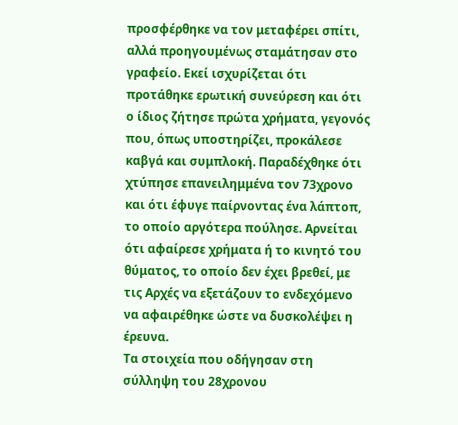προσφέρθηκε να τον μεταφέρει σπίτι, αλλά προηγουμένως σταμάτησαν στο γραφείο. Εκεί ισχυρίζεται ότι προτάθηκε ερωτική συνεύρεση και ότι ο ίδιος ζήτησε πρώτα χρήματα, γεγονός που, όπως υποστηρίζει, προκάλεσε καβγά και συμπλοκή. Παραδέχθηκε ότι χτύπησε επανειλημμένα τον 73χρονο και ότι έφυγε παίρνοντας ένα λάπτοπ, το οποίο αργότερα πούλησε. Αρνείται ότι αφαίρεσε χρήματα ή το κινητό του θύματος, το οποίο δεν έχει βρεθεί, με τις Αρχές να εξετάζουν το ενδεχόμενο να αφαιρέθηκε ώστε να δυσκολέψει η έρευνα.
Τα στοιχεία που οδήγησαν στη σύλληψη του 28χρονου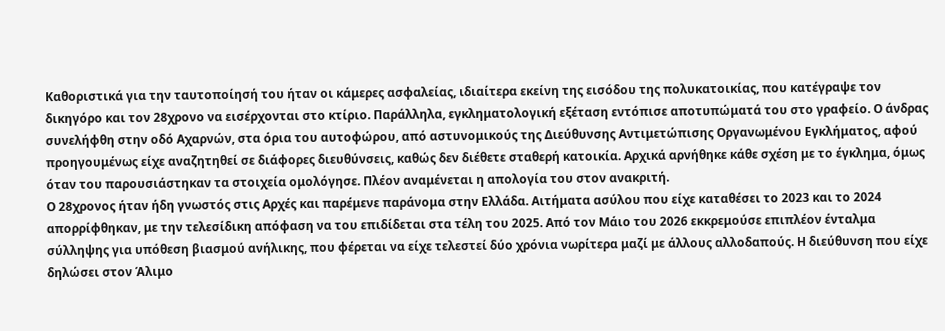Καθοριστικά για την ταυτοποίησή του ήταν οι κάμερες ασφαλείας, ιδιαίτερα εκείνη της εισόδου της πολυκατοικίας, που κατέγραψε τον δικηγόρο και τον 28χρονο να εισέρχονται στο κτίριο. Παράλληλα, εγκληματολογική εξέταση εντόπισε αποτυπώματά του στο γραφείο. Ο άνδρας συνελήφθη στην οδό Αχαρνών, στα όρια του αυτοφώρου, από αστυνομικούς της Διεύθυνσης Αντιμετώπισης Οργανωμένου Εγκλήματος, αφού προηγουμένως είχε αναζητηθεί σε διάφορες διευθύνσεις, καθώς δεν διέθετε σταθερή κατοικία. Αρχικά αρνήθηκε κάθε σχέση με το έγκλημα, όμως όταν του παρουσιάστηκαν τα στοιχεία ομολόγησε. Πλέον αναμένεται η απολογία του στον ανακριτή.
Ο 28χρονος ήταν ήδη γνωστός στις Αρχές και παρέμενε παράνομα στην Ελλάδα. Αιτήματα ασύλου που είχε καταθέσει το 2023 και το 2024 απορρίφθηκαν, με την τελεσίδικη απόφαση να του επιδίδεται στα τέλη του 2025. Από τον Μάιο του 2026 εκκρεμούσε επιπλέον ένταλμα σύλληψης για υπόθεση βιασμού ανήλικης, που φέρεται να είχε τελεστεί δύο χρόνια νωρίτερα μαζί με άλλους αλλοδαπούς. Η διεύθυνση που είχε δηλώσει στον Άλιμο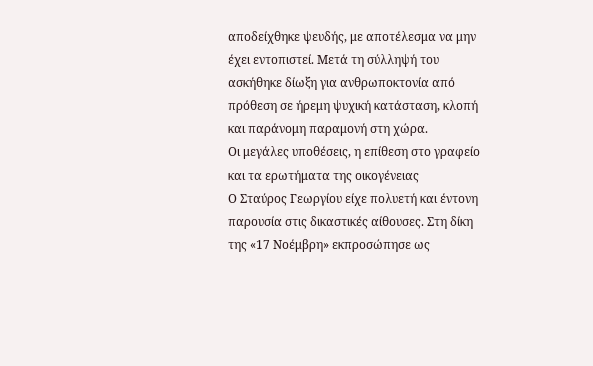αποδείχθηκε ψευδής, με αποτέλεσμα να μην έχει εντοπιστεί. Μετά τη σύλληψή του ασκήθηκε δίωξη για ανθρωποκτονία από πρόθεση σε ήρεμη ψυχική κατάσταση, κλοπή και παράνομη παραμονή στη χώρα.
Οι μεγάλες υποθέσεις, η επίθεση στο γραφείο και τα ερωτήματα της οικογένειας
Ο Σταύρος Γεωργίου είχε πολυετή και έντονη παρουσία στις δικαστικές αίθουσες. Στη δίκη της «17 Νοέμβρη» εκπροσώπησε ως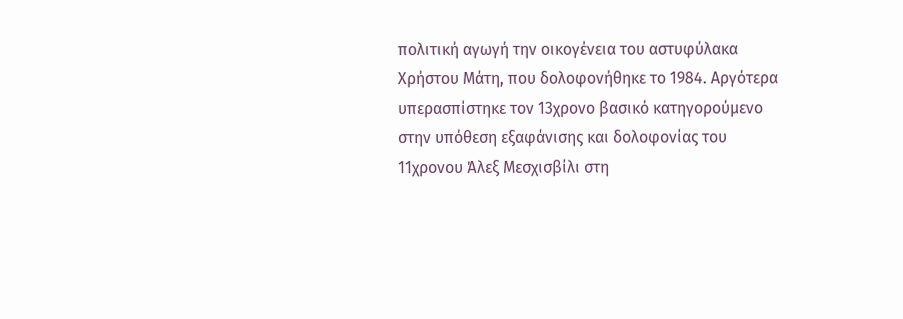πολιτική αγωγή την οικογένεια του αστυφύλακα Χρήστου Μάτη, που δολοφονήθηκε το 1984. Αργότερα υπερασπίστηκε τον 13χρονο βασικό κατηγορούμενο στην υπόθεση εξαφάνισης και δολοφονίας του 11χρονου Άλεξ Μεσχισβίλι στη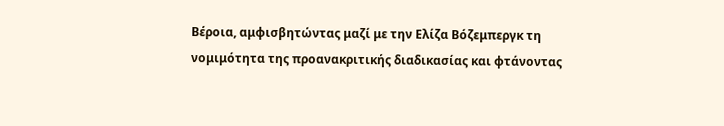Βέροια, αμφισβητώντας μαζί με την Ελίζα Βόζεμπεργκ τη νομιμότητα της προανακριτικής διαδικασίας και φτάνοντας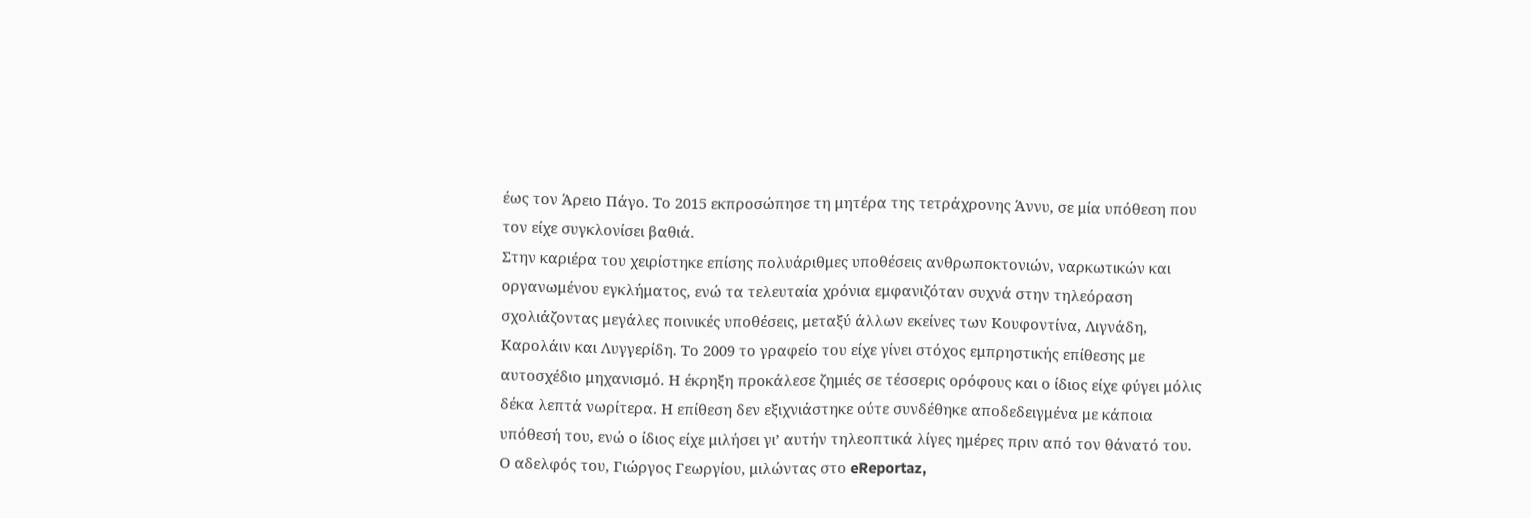έως τον Άρειο Πάγο. Το 2015 εκπροσώπησε τη μητέρα της τετράχρονης Άννυ, σε μία υπόθεση που τον είχε συγκλονίσει βαθιά.
Στην καριέρα του χειρίστηκε επίσης πολυάριθμες υποθέσεις ανθρωποκτονιών, ναρκωτικών και οργανωμένου εγκλήματος, ενώ τα τελευταία χρόνια εμφανιζόταν συχνά στην τηλεόραση σχολιάζοντας μεγάλες ποινικές υποθέσεις, μεταξύ άλλων εκείνες των Κουφοντίνα, Λιγνάδη, Καρολάιν και Λυγγερίδη. Το 2009 το γραφείο του είχε γίνει στόχος εμπρηστικής επίθεσης με αυτοσχέδιο μηχανισμό. Η έκρηξη προκάλεσε ζημιές σε τέσσερις ορόφους και ο ίδιος είχε φύγει μόλις δέκα λεπτά νωρίτερα. Η επίθεση δεν εξιχνιάστηκε ούτε συνδέθηκε αποδεδειγμένα με κάποια υπόθεσή του, ενώ ο ίδιος είχε μιλήσει γι’ αυτήν τηλεοπτικά λίγες ημέρες πριν από τον θάνατό του.
Ο αδελφός του, Γιώργος Γεωργίου, μιλώντας στο eReportaz,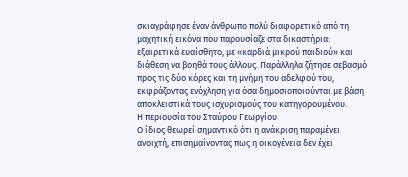σκιαγράφησε έναν άνθρωπο πολύ διαφορετικό από τη μαχητική εικόνα που παρουσίαζε στα δικαστήρια: εξαιρετικά ευαίσθητο, με «καρδιά μικρού παιδιού» και διάθεση να βοηθά τους άλλους. Παράλληλα ζήτησε σεβασμό προς τις δύο κόρες και τη μνήμη του αδελφού του, εκφράζοντας ενόχληση για όσα δημοσιοποιούνται με βάση αποκλειστικά τους ισχυρισμούς του κατηγορουμένου.
Η περιουσία του Σταύρου Γεωργίου
Ο ίδιος θεωρεί σημαντικό ότι η ανάκριση παραμένει ανοιχτή, επισημαίνοντας πως η οικογένεια δεν έχει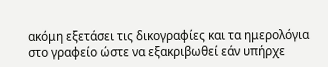ακόμη εξετάσει τις δικογραφίες και τα ημερολόγια στο γραφείο ώστε να εξακριβωθεί εάν υπήρχε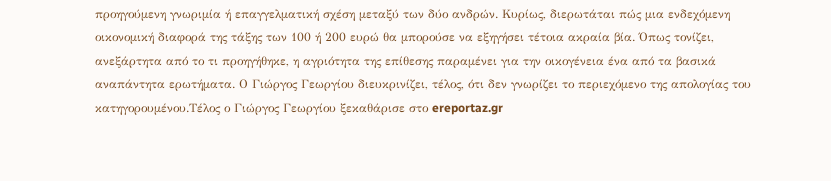προηγούμενη γνωριμία ή επαγγελματική σχέση μεταξύ των δύο ανδρών. Κυρίως, διερωτάται πώς μια ενδεχόμενη οικονομική διαφορά της τάξης των 100 ή 200 ευρώ θα μπορούσε να εξηγήσει τέτοια ακραία βία. Όπως τονίζει, ανεξάρτητα από το τι προηγήθηκε, η αγριότητα της επίθεσης παραμένει για την οικογένεια ένα από τα βασικά αναπάντητα ερωτήματα. Ο Γιώργος Γεωργίου διευκρινίζει, τέλος, ότι δεν γνωρίζει το περιεχόμενο της απολογίας του κατηγορουμένου.Τέλος ο Γιώργος Γεωργίου ξεκαθάρισε στο ereportaz.gr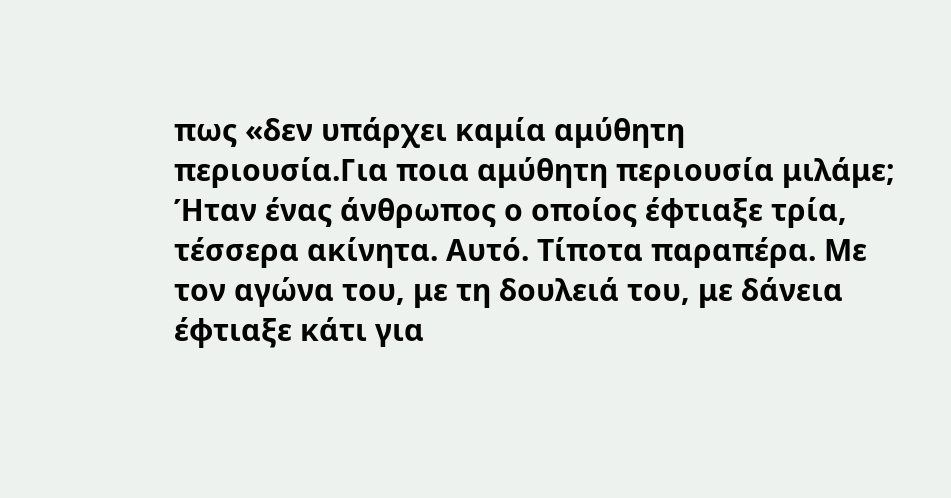πως «δεν υπάρχει καμία αμύθητη περιουσία.Για ποια αμύθητη περιουσία μιλάμε; Ήταν ένας άνθρωπος ο οποίος έφτιαξε τρία, τέσσερα ακίνητα. Αυτό. Τίποτα παραπέρα. Με τον αγώνα του, με τη δουλειά του, με δάνεια έφτιαξε κάτι για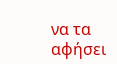να τα αφήσει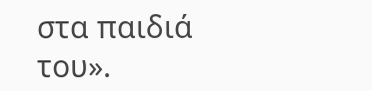στα παιδιά του».